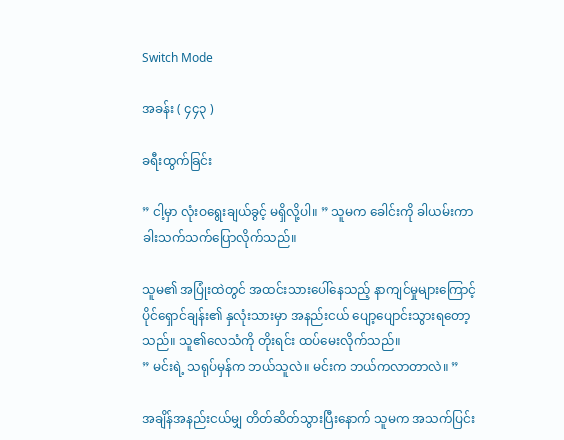Switch Mode

အခန်း ( ၄၄၃ )

ခရီးထွက်ခြင်း

” ငါ့မှာ လုံးဝရွေးချယ်ခွင့် မရှိလို့ပါ။ ” သူမက ခေါင်းကို ခါယမ်းကာ ခါးသက်သက်ပြောလိုက်သည်။

သူမ၏ အပြုံးထဲတွင် အထင်းသားပေါ်နေသည့် နာကျင်မှုများကြောင့် ပိုင်ရှောင်ချန်း၏ နှလုံးသားမှာ အနည်းငယ် ပျော့ပျောင်းသွားရတော့သည်။ သူ၏လေသံကို တိုးရင်း ထပ်မေးလိုက်သည်။
” မင်းရဲ့ သရုပ်မှန်က ဘယ်သူလဲ။ မင်းက ဘယ်ကလာတာလဲ။ ”

အချိန်အနည်းငယ်မျှ တိတ်ဆိတ်သွားပြီးနောက် သူမက အသက်ပြင်း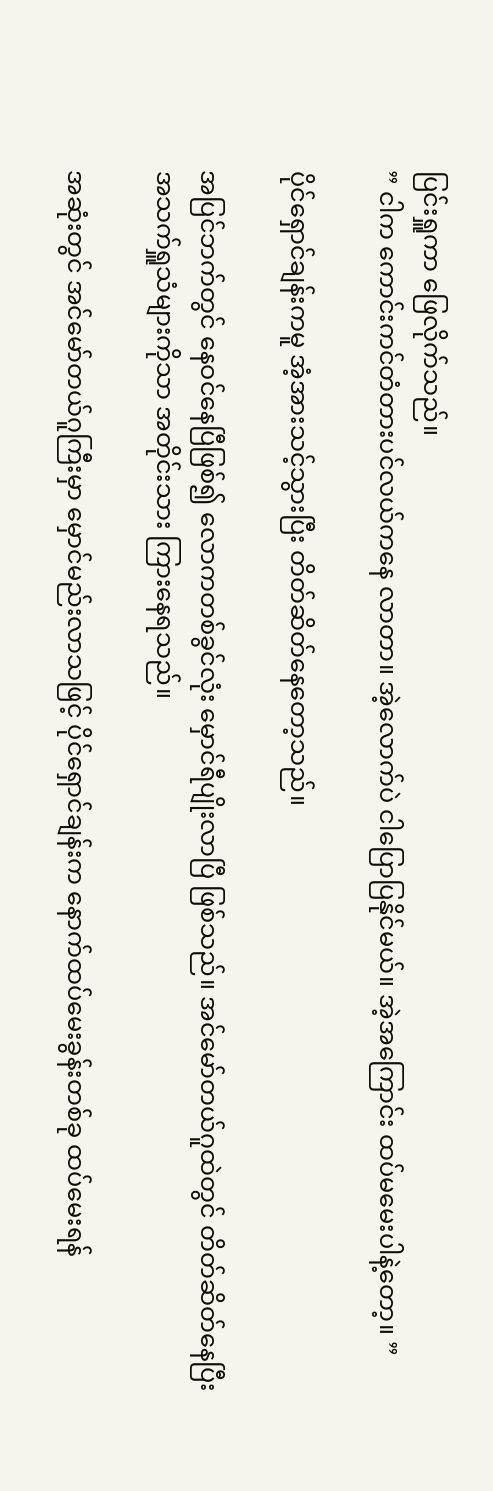ပြင်းရှူကာ ဖြေလိုက်သည်။
” ငါက ကောင်းကင်တံတားပင်လယ်ကနေ လာတာ။ အဲ့လောက်ပဲ ငါပြောပြနိုင်မယ်။ အဲ့အကြောင်း ထပ်မမေးပါနဲ့တော့။ ”

ပိုင်ရှောင်ချန်းကမူ အံ့အားသင့်သွားပြီး တိတ်ဆိတ်နေတော့သည်။

အပြင်ဘက်တွင် နေဝင်နေပြီဖြစ်၍ လောကတစ်ခွင်လုံး မှောင်ရီပျိုးလာပြီ ဖြစ်သည်။ အင်မော်တယ်ဂူထဲတွင် တိတ်ဆိတ်နေပြီး အသက်ရှူသံများကိုသာ အတိုင်းသား ကြားနေရသည်။

အဆုံးတွင် အင်မော်တယ်ဂူကြီးမှာ မှောင်မည်းလာသဖြင့် ပိုင်ရှောင်ချန်းက နောက်ထပ်မေးခွန်းတစ်ခု ထပ်မေးရန်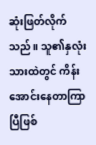ဆုံးဖြတ်လိုက်သည်။ သူ၏နှလုံးသားထဲတွင် ကိန်းအောင်းနေတာကြာပြီဖြစ်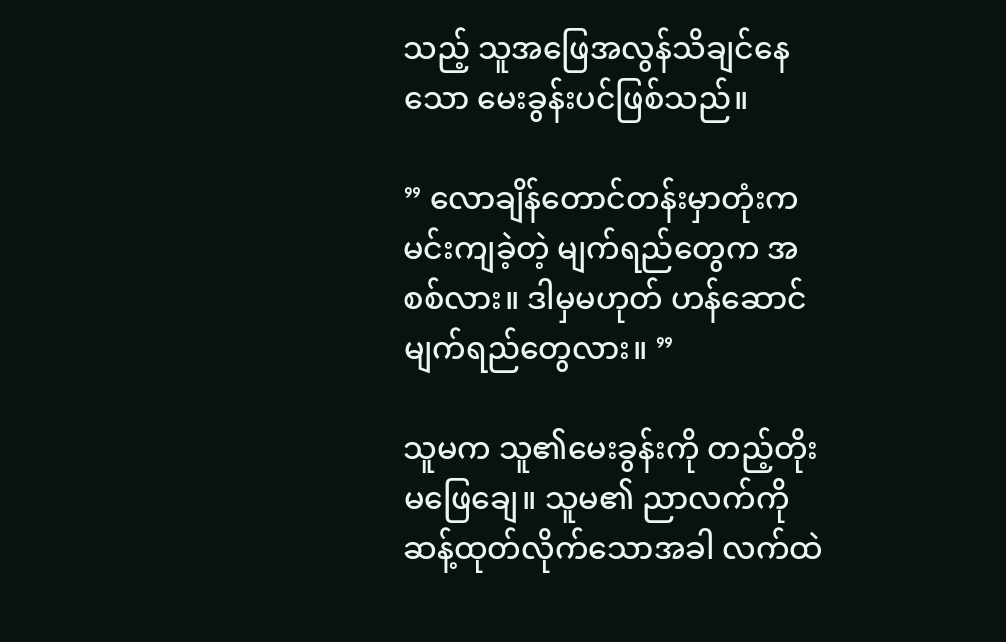သည့် သူအဖြေအလွန်သိချင်နေသော မေးခွန်းပင်ဖြစ်သည်။

” လောချိန်တောင်တန်းမှာတုံးက မင်းကျခဲ့တဲ့ မျက်ရည်တွေက အစစ်လား။ ဒါမှမဟုတ် ဟန်ဆောင်မျက်ရည်တွေလား။ ”

သူမက သူ၏မေးခွန်းကို တည့်တိုးမဖြေချေ။ သူမ၏ ညာလက်ကို ဆန့်ထုတ်လိုက်သောအခါ လက်ထဲ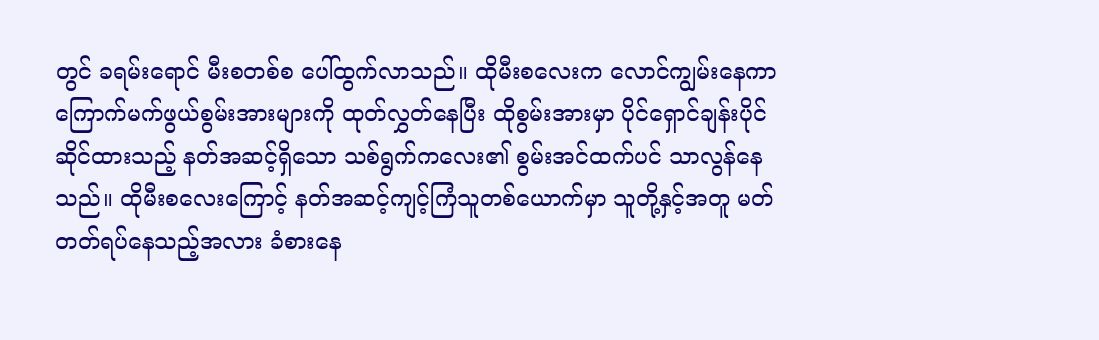တွင် ခရမ်းရောင် မီးစတစ်စ ပေါ်ထွက်လာသည်။ ထိုမီးစလေးက လောင်ကျွမ်းနေကာ ကြောက်မက်ဖွယ်စွမ်းအားများကို ထုတ်လွှတ်နေပြီး ထိုစွမ်းအားမှာ ပိုင်ရှောင်ချန်းပိုင်ဆိုင်ထားသည့် နတ်အဆင့်ရှိသော သစ်ရွက်ကလေး၏ စွမ်းအင်ထက်ပင် သာလွန်နေသည်။ ထိုမီးစလေးကြောင့် နတ်အဆင့်ကျင့်ကြံသူတစ်ယောက်မှာ သူတို့နှင့်အတူ မတ်တတ်ရပ်နေသည့်အလား ခံစားနေ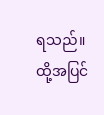ရသည်။ ထို့အပြင်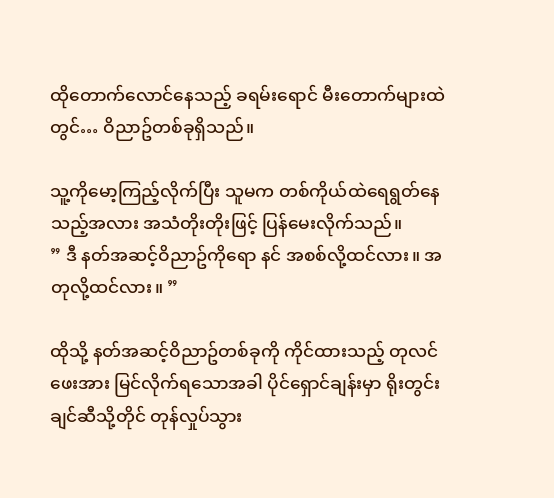ထိုတောက်လောင်နေသည့် ခရမ်းရောင် မီးတောက်များထဲတွင်… ဝိညာဥ်တစ်ခုရှိသည်။

သူ့ကိုမော့ကြည့်လိုက်ပြီး သူမက တစ်ကိုယ်ထဲရေရွတ်နေသည့်အလား အသံတိုးတိုးဖြင့် ပြန်မေးလိုက်သည်။
” ဒီ နတ်အဆင့်ဝိညာဥ်ကိုရော နင် အစစ်လို့ထင်လား။ အတုလို့ထင်လား။ ”

ထိုသို့ နတ်အဆင့်ဝိညာဥ်တစ်ခုကို ကိုင်ထားသည့် တုလင်ဖေးအား မြင်လိုက်ရသောအခါ ပိုင်ရှောင်ချန်းမှာ ရိုးတွင်းချင်ဆီသို့တိုင် တုန်လှုပ်သွား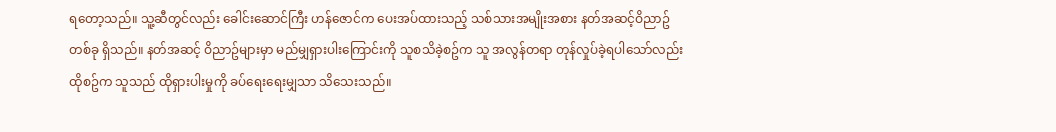ရတော့သည်။ သူ့ဆီတွင်လည်း ခေါင်းဆောင်ကြီး ဟန်ဇောင်က ပေးအပ်ထားသည့် သစ်သားအမျိုးအစား နတ်အဆင့်ဝိညာဥ်တစ်ခု ရှိသည်။ နတ်အဆင့် ဝိညာဥ်များမှာ မည်မျှရှားပါးကြောင်းကို သူစသိခဲ့စဥ်က သူ အလွန်တရာ တုန်လှုပ်ခဲ့ရပါသော်လည်း ထိုစဥ်က သူသည် ထိုရှားပါးမှုကို ခပ်ရေးရေးမျှသာ သိသေးသည်။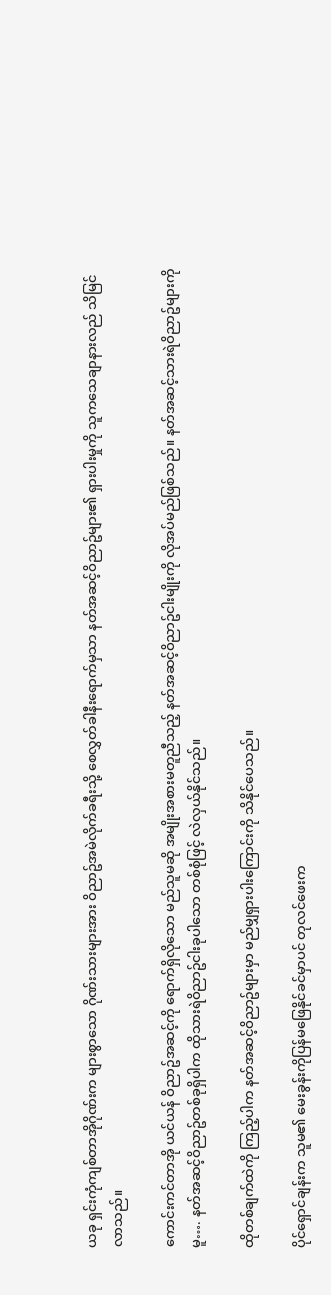ယခု ရှင်းကုံကျစ်တာအိုဂိုဏ်းက များစွာသော ဂိုဏ်းသားများအား ဝိညာဥ်အမဲလိုက်ခရီးသို့ စေလွှတ်ခါနီးရောက်မှသာ နတ်အဆင့်ဝိညာဥ်များ၏ ရှားပါးမှုကို သူကသေချာနားလည် သိမြင်လာသည်။

ကောင်းကင်တာအို ယင်ယန် ဝိညာဥ်အဆင့်ကို ရောက်ရှိလိုသော မည်သူမဆို အမျိုးအစားမတူညီသည့် နတ်အဆင့်ဝိညာဥ်ငါးမျိုးကို လိုအပ်မည်ဖြစ်သည်။ နတ်အဆင့်သားရဲဝိညာဥ်များကိုမူ…. နတ်အဆင့်ဝိညာဥ်တစ်ခုရှိပါက ထိုသားရဲဝိညာဥ်ငါးခုပါသော တစ်စုံဖြင့် လဲလှယ်နိုင်သည်။

ထိုတစ်ချက်ထဲကို ကြည့်ပါက နတ်အဆင့်ဝိညာဥ်များမှာ မည်မျှရှားပါးကြောင်းကို သိနိုင်ပေသည်။

ပိုင်ရှောင်ချန်းက သူမ၏ မေးခွန်းကိုပြန်မဖြေနိုင်ခင်မှာပင် တုလင်ဖေးက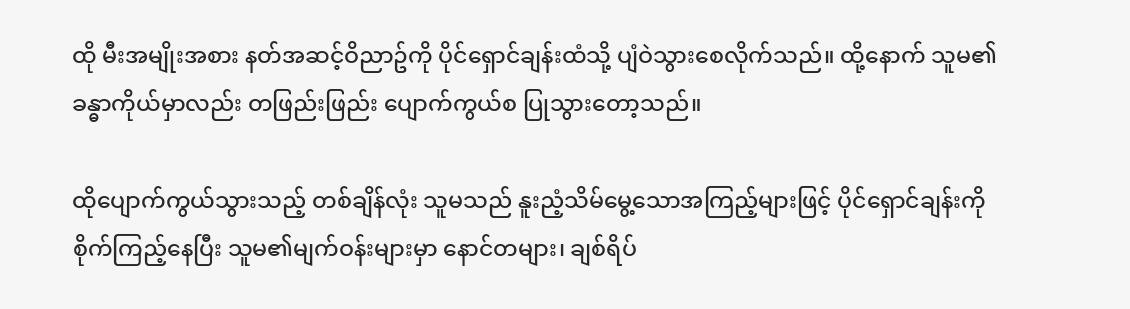ထို မီးအမျိုးအစား နတ်အဆင့်ဝိညာဥ်ကို ပိုင်ရှောင်ချန်းထံသို့ ပျံဝဲသွားစေလိုက်သည်။ ထို့နောက် သူမ၏ ခန္ဓာကိုယ်မှာလည်း တဖြည်းဖြည်း ပျောက်ကွယ်စ ပြုသွားတော့သည်။

ထိုပျောက်ကွယ်သွားသည့် တစ်ချိန်လုံး သူမသည် နူးညံ့သိမ်မွေ့သောအကြည့်များဖြင့် ပိုင်ရှောင်ချန်းကို စိုက်ကြည့်နေပြီး သူမ၏မျက်ဝန်းများမှာ နောင်တများ၊ ချစ်ရိပ်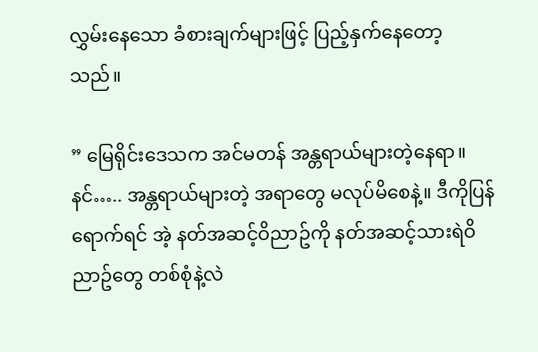လွှမ်းနေသော ခံစားချက်များဖြင့် ပြည့်နှက်နေတော့သည်။

” မြေရိုင်းဒေသက အင်မတန် အန္တရာယ်များတဲ့နေရာ။ နင်….. အန္တရာယ်များတဲ့ အရာတွေ မလုပ်မိစေနဲ့။ ဒီကိုပြန်ရောက်ရင် အဲ့ နတ်အဆင့်ဝိညာဥ်ကို နတ်အဆင့်သားရဲဝိညာဥ်တွေ တစ်စုံနဲ့လဲ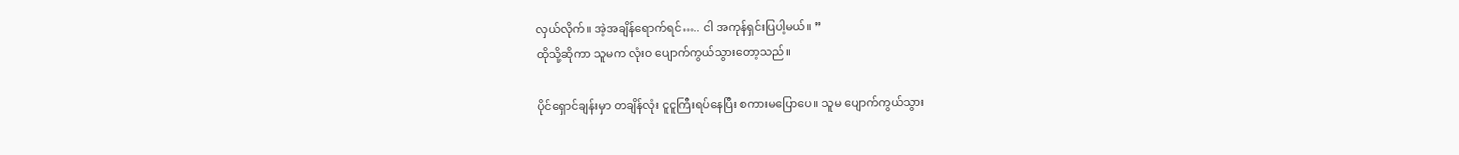လှယ်လိုက်။ အဲ့အချိန်ရောက်ရင်….. ငါ အကုန်ရှင်းပြပါ့မယ်။ ”
ထိုသို့ဆိုကာ သူမက လုံးဝ ပျောက်ကွယ်သွားတော့သည်။

ပိုင်ရှောင်ချန်းမှာ တချိန်လုံး ငူငူကြီးရပ်နေပြီး စကားမပြောပေ။ သူမ ပျောက်ကွယ်သွား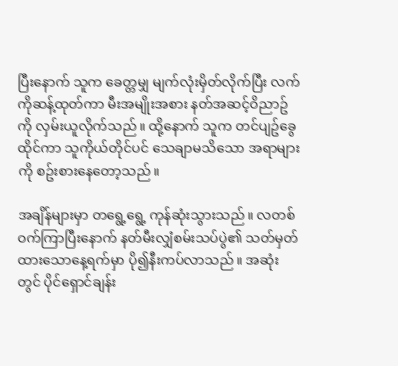ပြီးနောက် သူက ခေတ္တမျှ မျက်လုံးမှိတ်လိုက်ပြီး လက်ကိုဆန့်ထုတ်ကာ မီးအမျိုးအစား နတ်အဆင့်ဝိညာဥ်ကို လှမ်းယူလိုက်သည်။ ထို့နောက် သူက တင်ပျဥ်ခွေထိုင်ကာ သူကိုယ်တိုင်ပင် သေချာမသိသော အရာများကို စဥ်းစားနေတော့သည်။

အချိန်များမှာ တရွေ့ရွေ့ ကုန်ဆုံးသွားသည်။ လတစ်ဝက်ကြာပြီးနောက် နတ်မီးလျှံစမ်းသပ်ပွဲ၏ သတ်မှတ်ထားသောနေ့ရက်မှာ ပို၍နီးကပ်လာသည်။ အဆုံးတွင် ပိုင်ရှောင်ချန်း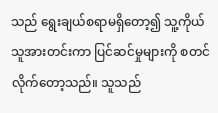သည် ရွေးချယ်စရာမရှိတော့၍ သူ့ကိုယ်သူအားတင်းကာ ပြင်ဆင်မှုများကို စတင်လိုက်တော့သည်။ သူသည်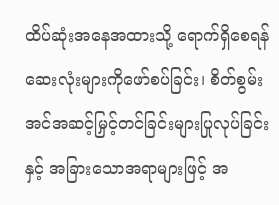ထိပ်ဆုံးအနေအထားသို့ ရောက်ရှိစေရန် ဆေးလုံးများကိုဖော်စပ်ခြင်း၊ စိတ်စွမ်းအင်အဆင့်မြှင့်တင်ခြင်းများပြုလုပ်ခြင်းနှင့် အခြားသောအရာများဖြင့် အ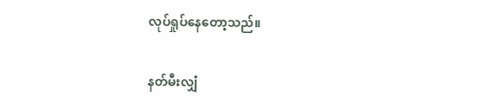လုပ်ရှုပ်နေတော့သည်။

နတ်မီးလျှံ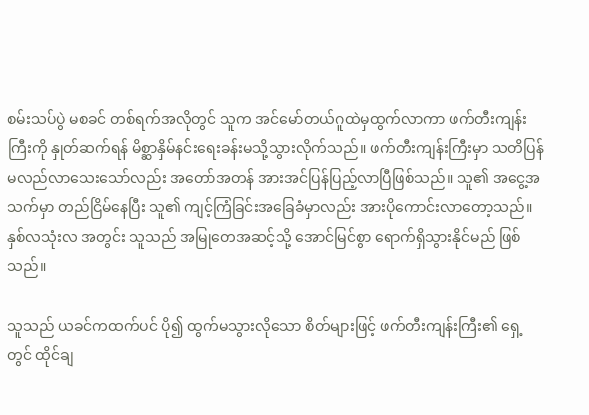စမ်းသပ်ပွဲ မစခင် တစ်ရက်အလိုတွင် သူက အင်မော်တယ်ဂူထဲမှထွက်လာကာ ဖက်တီးကျန်းကြီးကို နှုတ်ဆက်ရန် မိစ္ဆာနှိမ်နင်းရေးခန်းမသို့သွားလိုက်သည်။ ဖက်တီးကျန်းကြီးမှာ သတိပြန်မလည်လာသေးသော်လည်း အတော်အတန် အားအင်ပြန်ပြည့်လာပြီဖြစ်သည်။ သူ၏ အငွေ့အသက်မှာ တည်ငြိမ်နေပြီး သူ၏ ကျင့်ကြံခြင်းအခြေခံမှာလည်း အားပိုကောင်းလာတော့သည်။ နှစ်လသုံးလ အတွင်း သူသည် အမြုတေအဆင့်သို့ အောင်မြင်စွာ ရောက်ရှိသွားနိုင်မည် ဖြစ်သည်။

သူသည် ယခင်ကထက်ပင် ပို၍ ထွက်မသွားလိုသော စိတ်များဖြင့် ဖက်တီးကျန်းကြီး၏ ရှေ့တွင် ထိုင်ချ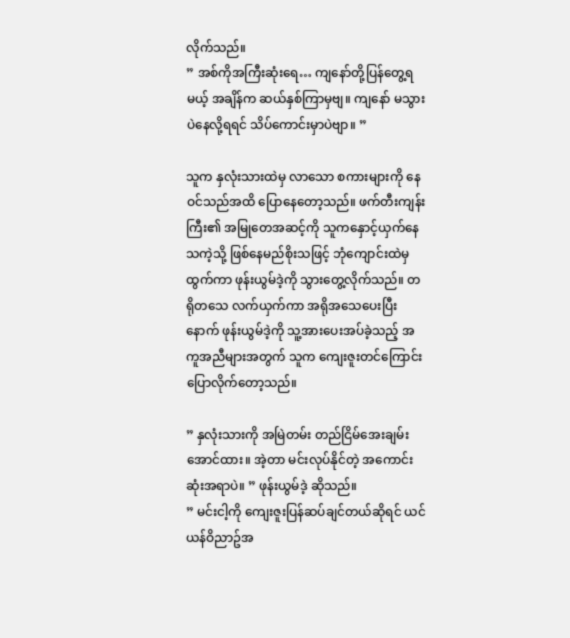လိုက်သည်။
” အစ်ကိုအကြီးဆုံးရေ… ကျနော်တို့ပြန်တွေ့ရမယ့် အချိန်က ဆယ်နှစ်ကြာမှဗျ။ ကျနော် မသွားပဲနေလို့ရရင် သိပ်ကောင်းမှာပဲဗျာ။ ”

သူက နှလုံးသားထဲမှ လာသော စကားများကို နေဝင်သည်အထိ ပြောနေတော့သည်။ ဖက်တီးကျန်းကြီး၏ အမြုတေအဆင့်ကို သူကနှောင့်ယှက်နေသကဲ့သို့ ဖြစ်နေမည်စိုးသဖြင့် ဘုံကျောင်းထဲမှထွက်ကာ ဖုန်းယွမ်ဒဲ့ကို သွားတွေ့လိုက်သည်။ တရိုတသေ လက်ယှက်ကာ အရိုအသေပေးပြီးနောက် ဖုန်းယွမ်ဒဲ့ကို သူ့အားပေးအပ်ခဲ့သည့် အကူအညီများအတွက် သူက ကျေးဇူးတင်ကြောင်း ပြောလိုက်တော့သည်။

” နှလုံးသားကို အမြဲတမ်း တည်ငြိမ်အေးချမ်းအောင်ထား။ အဲ့တာ မင်းလုပ်နိုင်တဲ့ အကောင်းဆုံးအရာပဲ။ ” ဖုန်းယွမ်ဒဲ့ ဆိုသည်။
” မင်းငါ့ကို ကျေးဇူးပြန်ဆပ်ချင်တယ်ဆိုရင် ယင်ယန်ဝိညာဥ်အ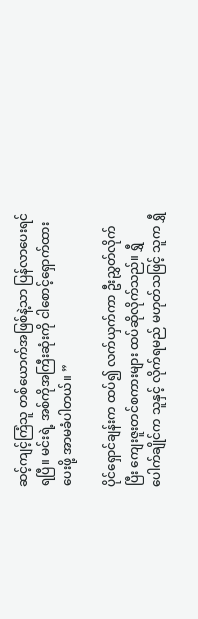ဆင့်ကျင့်ကြံသူ တစ်ယောက်အဖြစ်နဲ့သာ ပြန်လာပေးရင်ရပြီ။ မင်းရဲ့ အစ်ကိုအကြီးဆုံးကို ငါစောင့်ရှောက်ထားပေးဖို့ အာမခံပါတယ်။ ”

ပိုင်ရှောင်ချန်းက ထပ်၍ လက်ယှက်ကာ ဦးညွှတ်လိုက်ပြီး ကျေးဇူးတင်စကားများ ထပ်ဆိုလိုက်သည်။ ရွှီပေါက်ချိုင်က သူနှင့် လိုက်ရမည် မဟုတ်သဖြင့် သူက ရွှီ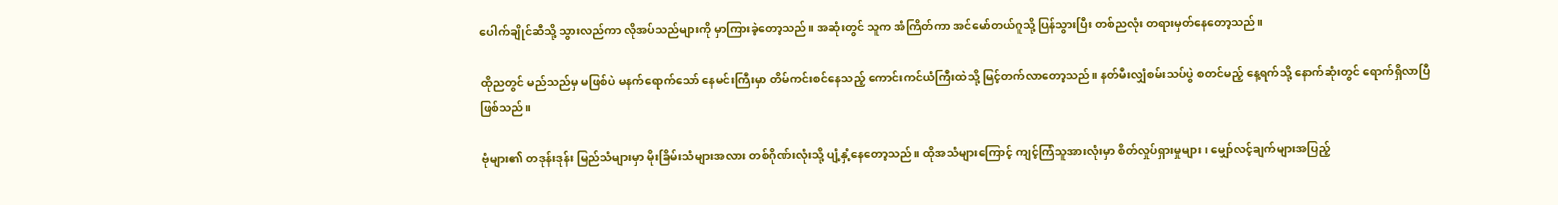ပေါက်ချိုင်ဆီသို့ သွားလည်ကာ လိုအပ်သည်များကို မှာကြားခဲ့တော့သည်။ အဆုံးတွင် သူက အံကြိတ်ကာ အင်မော်တယ်ဂူသို့ ပြန်သွားပြီး တစ်ညလုံး တရားမှတ်နေတော့သည်။

ထိုညတွင် မည်သည်မှ မဖြစ်ပဲ မနက်ရောက်သော် နေမင်းကြီးမှာ တိမ်ကင်းစင်နေသည့် ကောင်းကင်ယံကြီးထဲသို့ မြင့်တက်လာတော့သည်။ နတ်မီးလျှံစမ်းသပ်ပွဲ စတင်မည့် နေ့ရက်သို့ နောက်ဆုံးတွင် ရောက်ရှိလာပြီ ဖြစ်သည်။

ဗုံများ၏ တဒုန်းဒုန်း မြည်သံများမှာ မိုးခြိမ်းသံများအလား တစ်ဂိုဏ်းလုံးသို့ ပျံ့နှံ့နေတော့သည်။ ထိုအသံများကြောင့် ကျင့်ကြံသူအားလုံးမှာ စိတ်လှုပ်ရှားမှုများ၊ မျှော်လင့်ချက်များအပြည့်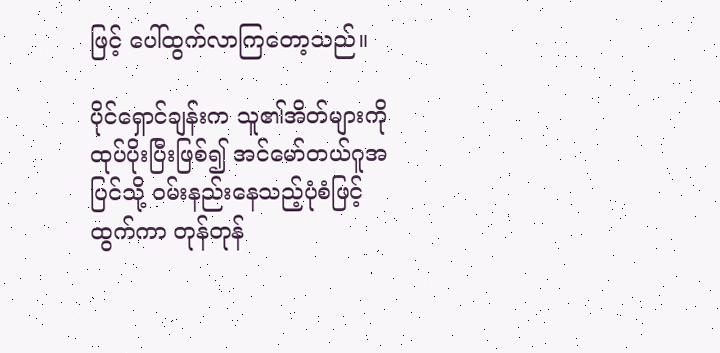ဖြင့် ပေါ်ထွက်လာကြတော့သည်။

ပိုင်ရှောင်ချန်းက သူ၏အိတ်များကို ထုပ်ပိုးပြီးဖြစ်၍ အင်မော်တယ်ဂူအပြင်သို့ ဝမ်းနည်းနေသည့်ပုံစံဖြင့် ထွက်ကာ တုန်တုန်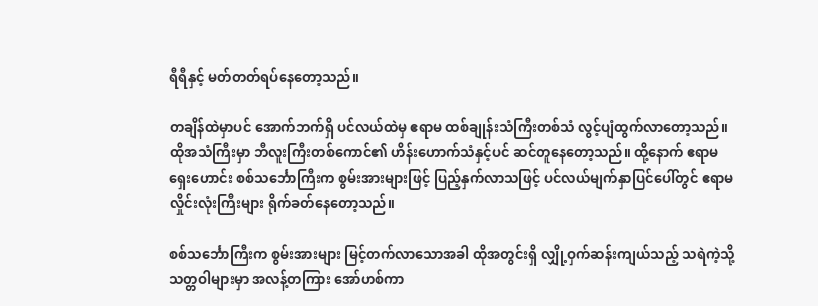ရီရီနှင့် မတ်တတ်ရပ်နေတော့သည်။

တချိန်ထဲမှာပင် အောက်ဘက်ရှိ ပင်လယ်ထဲမှ ဧရာမ ထစ်ချုန်းသံကြီးတစ်သံ လွင့်ပျံထွက်လာတော့သည်။ ထိုအသံကြီးမှာ ဘီလူးကြီးတစ်ကောင်၏ ဟိန်းဟောက်သံနှင့်ပင် ဆင်တူနေတော့သည်။ ထို့နောက် ဧရာမ ရှေးဟောင်း စစ်သင်္ဘောကြီးက စွမ်းအားများဖြင့် ပြည့်နှက်လာသဖြင့် ပင်လယ်မျက်နှာပြင်ပေါ်တွင် ဧရာမ လှိုင်းလုံးကြီးများ ရိုက်ခတ်နေတော့သည်။

စစ်သင်္ဘောကြီးက စွမ်းအားများ မြင့်တက်လာသောအခါ ထိုအတွင်းရှိ လျှို့ဝှက်ဆန်းကျယ်သည့် သရဲကဲ့သို့ သတ္တဝါများမှာ အလန့်တကြား အော်ဟစ်ကာ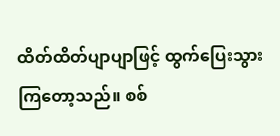ထိတ်ထိတ်ပျာပျာဖြင့် ထွက်ပြေးသွားကြတော့သည်။ စစ်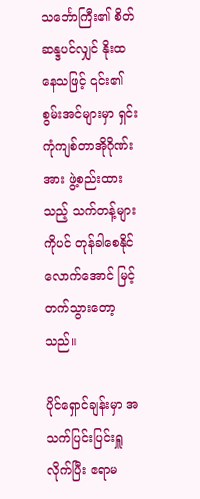သင်္ဘောကြီး၏ စိတ်ဆန္ဒပင်လျှင် နိုးထနေသဖြင့် ၎င်း၏စွမ်းအင်များမှာ ရှင်းကုံကျစ်တာအိုဂိုဏ်းအား ဖွဲ့စည်းထားသည့် သက်တန့်များကိုပင် တုန်ခါစေနိုင်လောက်အောင် မြင့်တက်သွားတော့သည်။

ပိုင်ရှောင်ချန်းမှာ အသက်ပြင်းပြင်းရှူလိုက်ပြီး ဧရာမ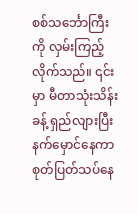စစ်သင်္ဘောကြီးကို လှမ်းကြည့်လိုက်သည်။ ၎င်းမှာ မီတာသုံးသိန်းခန့် ရှည်လျားပြီး နက်မှောင်နေကာ စုတ်ပြတ်သပ်နေ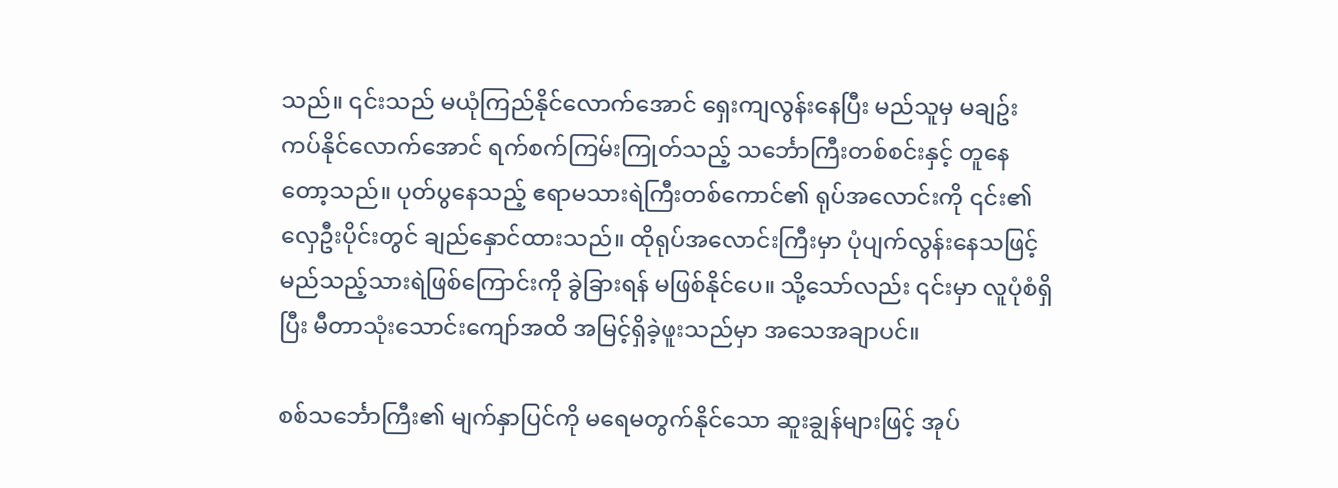သည်။ ၎င်းသည် မယုံကြည်နိုင်လောက်အောင် ရှေးကျလွန်းနေပြီး မည်သူမှ မချဥ်းကပ်နိုင်လောက်အောင် ရက်စက်ကြမ်းကြုတ်သည့် သင်္ဘောကြီးတစ်စင်းနှင့် တူနေတော့သည်။ ပုတ်ပွနေသည့် ဧရာမသားရဲကြီးတစ်ကောင်၏ ရုပ်အလောင်းကို ၎င်း၏ လှေဦးပိုင်းတွင် ချည်နှောင်ထားသည်။ ထိုရုပ်အလောင်းကြီးမှာ ပုံပျက်လွန်းနေသဖြင့် မည်သည့်သားရဲဖြစ်ကြောင်းကို ခွဲခြားရန် မဖြစ်နိုင်ပေ။ သို့သော်လည်း ၎င်းမှာ လူပုံစံရှိပြီး မီတာသုံးသောင်းကျော်အထိ အမြင့်ရှိခဲ့ဖူးသည်မှာ အသေအချာပင်။

စစ်သင်္ဘောကြီး၏ မျက်နှာပြင်ကို မရေမတွက်နိုင်သော ဆူးချွန်များဖြင့် အုပ်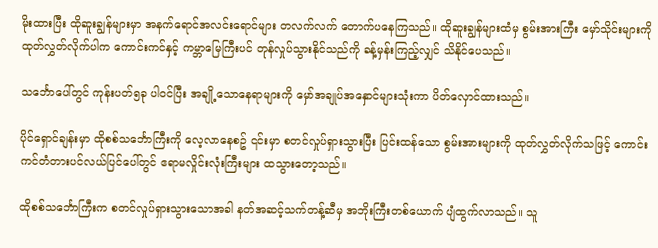မိုးထားပြီး ထိုဆူးချွန်များမှာ အနက်ရောင်အလင်းရောင်များ တလက်လက် တောက်ပနေကြသည်။ ထိုဆူးချွန်များထံမှ စွမ်းအားကြီး မှော်သိုင်းများကို ထုတ်လွှတ်လိုက်ပါက ကောင်းကင်နှင့် ကမ္ဘာမြေကြီးပင် တုန်လှုပ်သွားနိုင်သည်ကို ခန့်မှန်းကြည့်လျှင် သိနိုင်ပေသည်။

သင်္ဘောပေါ်တွင် ကုန်းပတ်၅ခု ပါဝင်ပြီး အချို့သောနေရာများကို မှော်အချုပ်အနှောင်များသုံးကာ ပိတ်လှောင်ထားသည်။

ပိုင်ရှောင်ချန်းမှာ ထိုစစ်သင်္ဘောကြီးကို လေ့လာနေစဥ် ၎င်းမှာ စတင်လှုပ်ရှားသွားပြီး ပြင်းထန်သော စွမ်းအားများကို ထုတ်လွှတ်လိုက်သဖြင့် ကောင်းကင်တံတားပင်လယ်ပြင်ပေါ်တွင် ဧရာမလှိုင်းလုံးကြီးများ ထသွားတော့သည်။

ထိုစစ်သင်္ဘောကြီးက စတင်လှုပ်ရှားသွားသောအခါ နတ်အဆင့်သက်တန့်ဆီမှ အဘိုးကြီးတစ်ယောက် ပျံထွက်လာသည်။ သူ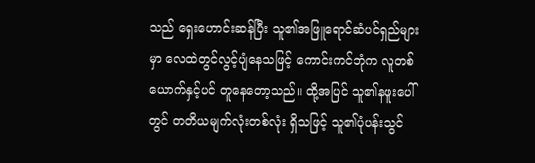သည် ရှေးဟောင်းဆန်ပြီး သူ၏အဖြူရောင်ဆံပင်ရှည်များမှာ လေထဲတွင်လွင့်ပျံနေသဖြင့် ကောင်းကင်ဘုံက လူတစ်ယောက်နှင့်ပင် တူနေတော့သည်။ ထို့အပြင် သူ၏နဖူးပေါ်တွင် တတိယမျက်လုံးတစ်လုံး ရှိသဖြင့် သူ၏ပုံပန်းသွင်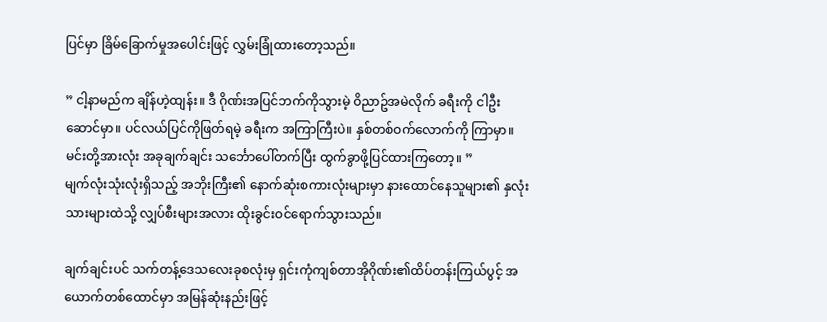ပြင်မှာ ခြိမ်ခြောက်မှုအပေါင်းဖြင့် လွှမ်းခြုံထားတော့သည်။

” ငါ့နာမည်က ချိန်ဟဲ့ထျန်း။ ဒီ ဂိုဏ်းအပြင်ဘက်ကိုသွားမဲ့ ဝိညာဥ်အမဲလိုက် ခရီးကို ငါဦးဆောင်မှာ။ ပင်လယ်ပြင်ကိုဖြတ်ရမဲ့ ခရီးက အကြာကြီးပဲ။ နှစ်တစ်ဝက်လောက်ကို ကြာမှာ။ မင်းတို့အားလုံး အခုချက်ချင်း သင်္ဘောပေါ်တက်ပြီး ထွက်ခွာဖို့ပြင်ထားကြတော့။ ”
မျက်လုံးသုံးလုံးရှိသည့် အဘိုးကြီး၏ နောက်ဆုံးစကားလုံးများမှာ နားထောင်နေသူများ၏ နှလုံးသားများထဲသို့ လျှပ်စီးများအလား ထိုးခွင်းဝင်ရောက်သွားသည်။

ချက်ချင်းပင် သက်တန့်ဒေသလေးခုစလုံးမှ ရှင်းကုံကျစ်တာအိုဂိုဏ်း၏ထိပ်တန်းကြယ်ပွင့် အယောက်တစ်ထောင်မှာ အမြန်ဆုံးနည်းဖြင့်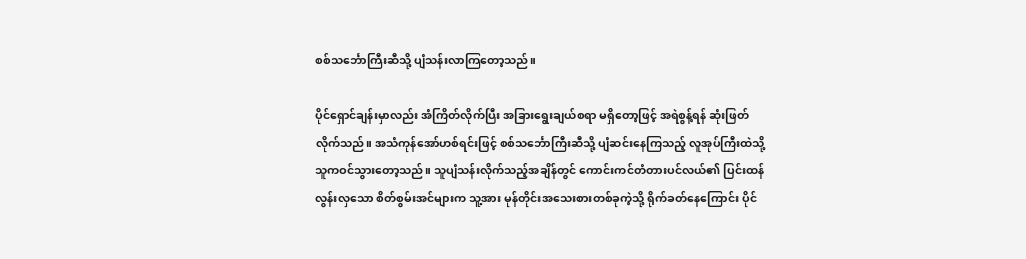စစ်သင်္ဘောကြီးဆီသို့ ပျံသန်းလာကြတော့သည်။

ပိုင်ရှောင်ချန်းမှာလည်း အံကြိတ်လိုက်ပြီး အခြားရွေးချယ်စရာ မရှိတော့ဖြင့် အရဲစွန့်ရန် ဆုံးဖြတ်လိုက်သည်။ အသံကုန်အော်ဟစ်ရင်းဖြင့် စစ်သင်္ဘောကြီးဆီသို့ ပျံဆင်းနေကြသည့် လူအုပ်ကြီးထဲသို့ သူကဝင်သွားတော့သည်။ သူပျံသန်းလိုက်သည့်အချိန်တွင် ကောင်းကင်တံတားပင်လယ်၏ ပြင်းထန်လွန်းလှသော စိတ်စွမ်းအင်များက သူ့အား မုန်တိုင်းအသေးစားတစ်ခုကဲ့သို့ ရိုက်ခတ်နေကြောင်း ပိုင်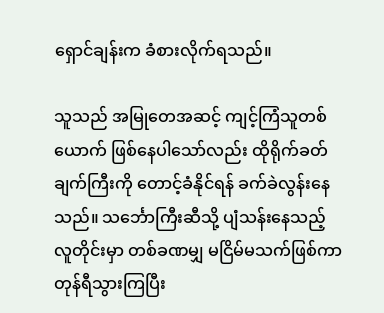ရှောင်ချန်းက ခံစားလိုက်ရသည်။

သူသည် အမြုတေအဆင့် ကျင့်ကြံသူတစ်ယောက် ဖြစ်နေပါသော်လည်း ထိုရိုက်ခတ်ချက်ကြီးကို တောင့်ခံနိုင်ရန် ခက်ခဲလွန်းနေသည်။ သင်္ဘောကြီးဆီသို့ ပျံသန်းနေသည့် လူတိုင်းမှာ တစ်ခဏမျှ မငြိမ်မသက်ဖြစ်ကာ တုန်ရီသွားကြပြီး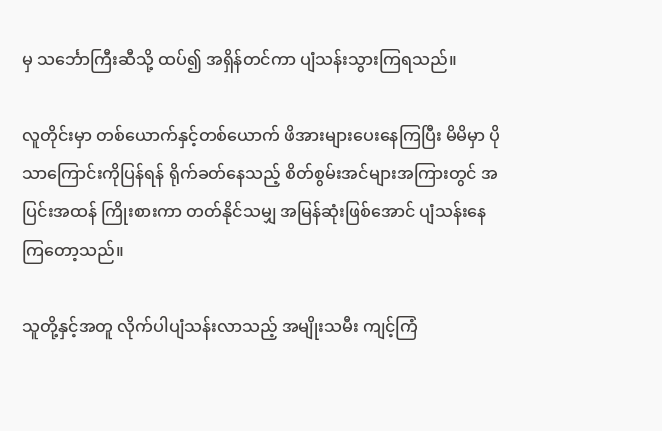မှ သင်္ဘောကြီးဆီသို့ ထပ်၍ အရှိန်တင်ကာ ပျံသန်းသွားကြရသည်။

လူတိုင်းမှာ တစ်ယောက်နှင့်တစ်ယောက် ဖိအားများပေးနေကြပြီး မိမိမှာ ပိုသာကြောင်းကိုပြန်ရန် ရိုက်ခတ်နေသည့် စိတ်စွမ်းအင်များအကြားတွင် အပြင်းအထန် ကြိုးစားကာ တတ်နိုင်သမျှ အမြန်ဆုံးဖြစ်အောင် ပျံသန်းနေကြတော့သည်။

သူတို့နှင့်အတူ လိုက်ပါပျံသန်းလာသည့် အမျိုးသမီး ကျင့်ကြံ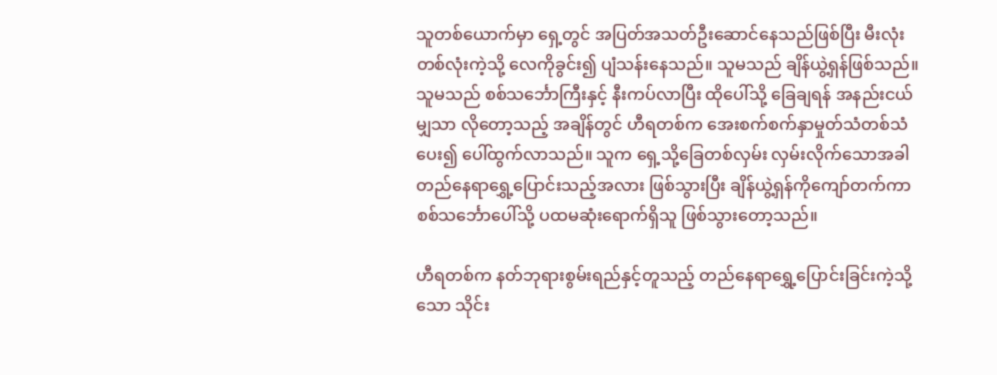သူတစ်ယောက်မှာ ရှေ့တွင် အပြတ်အသတ်ဦးဆောင်နေသည်ဖြစ်ပြီး မီးလုံးတစ်လုံးကဲ့သို့ လေကိုခွင်း၍ ပျံသန်းနေသည်။ သူမသည် ချိန်ယွဲ့ရှန်ဖြစ်သည်။ သူမသည် စစ်သင်္ဘောကြီးနှင့် နီးကပ်လာပြီး ထိုပေါ်သို့ ခြေချရန် အနည်းငယ်မျှသာ လိုတော့သည့် အချိန်တွင် ဟီရတစ်က အေးစက်စက်နှာမှုတ်သံတစ်သံပေး၍ ပေါ်ထွက်လာသည်။ သူက ရှေ့သို့ခြေတစ်လှမ်း လှမ်းလိုက်သောအခါ တည်နေရာရွှေ့ပြောင်းသည့်အလား ဖြစ်သွားပြီး ချိန်ယွဲ့ရှန်ကိုကျော်တက်ကာ စစ်သင်္ဘောပေါ်သို့ ပထမဆုံးရောက်ရှိသူ ဖြစ်သွားတော့သည်။

ဟီရတစ်က နတ်ဘုရားစွမ်းရည်နှင့်တူသည့် တည်နေရာရွှေ့ပြောင်းခြင်းကဲ့သို့သော သိုင်း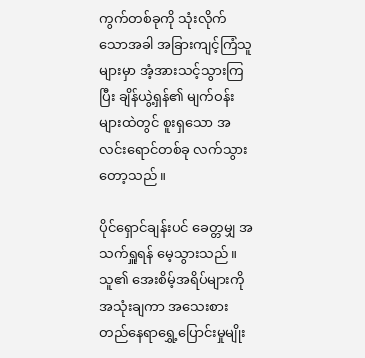ကွက်တစ်ခုကို သုံးလိုက်သောအခါ အခြားကျင့်ကြံသူများမှာ အံ့အားသင့်သွားကြပြီး ချိန်ယွဲ့ရှန်၏ မျက်ဝန်းများထဲတွင် စူးရှသော အလင်းရောင်တစ်ခု လက်သွားတော့သည်။

ပိုင်ရှောင်ချန်းပင် ခေတ္တမျှ အသက်ရှူရန် မေ့သွားသည်။ သူ၏ အေးစိမ့်အရိပ်များကို အသုံးချကာ အသေးစား တည်နေရာရွှေ့ပြောင်းမှုမျိုး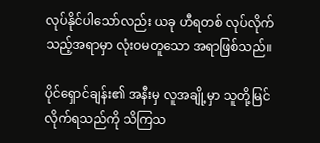လုပ်နိုင်ပါသော်လည်း ယခု ဟီရတစ် လုပ်လိုက်သည့်အရာမှာ လုံးဝမတူသော အရာဖြစ်သည်။

ပိုင်ရှောင်ချန်း၏ အနီးမှ လူအချို့မှာ သူတို့မြင်လိုက်ရသည်ကို သိကြသ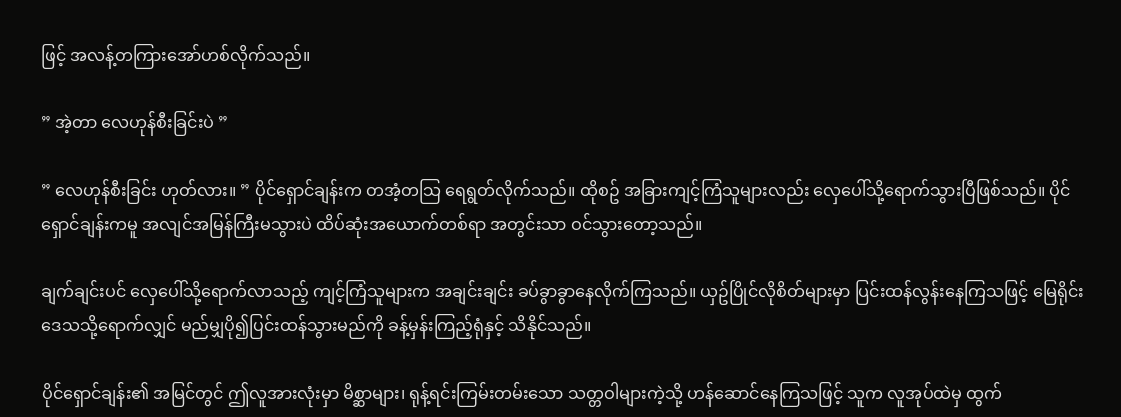ဖြင့် အလန့်တကြားအော်ဟစ်လိုက်သည်။

” အဲ့တာ လေဟုန်စီးခြင်းပဲ ”

” လေဟုန်စီးခြင်း ဟုတ်လား။ ” ပိုင်ရှောင်ချန်းက တအံ့တသြ ရေရွတ်လိုက်သည်။ ထိုစဥ် အခြားကျင့်ကြံသူများလည်း လှေပေါ်သို့ရောက်သွားပြီဖြစ်သည်။ ပိုင်ရှောင်ချန်းကမူ အလျင်အမြန်ကြီးမသွားပဲ ထိပ်ဆုံးအယောက်တစ်ရာ အတွင်းသာ ဝင်သွားတော့သည်။

ချက်ချင်းပင် လှေပေါ်သို့ရောက်လာသည့် ကျင့်ကြံသူများက အချင်းချင်း ခပ်ခွာခွာနေလိုက်ကြသည်။ ယှဥ်ပြိုင်လိုစိတ်များမှာ ပြင်းထန်လွန်းနေကြသဖြင့် မြေရိုင်းဒေသသို့ရောက်လျှင် မည်မျှပို၍ပြင်းထန်သွားမည်ကို ခန့်မှန်းကြည့်ရုံနှင့် သိနိုင်သည်။

ပိုင်ရှောင်ချန်း၏ အမြင်တွင် ဤလူအားလုံးမှာ မိစ္ဆာများ၊ ရုန့်ရင်းကြမ်းတမ်းသော သတ္တဝါများကဲ့သို့ ဟန်ဆောင်နေကြသဖြင့် သူက လူအုပ်ထဲမှ ထွက်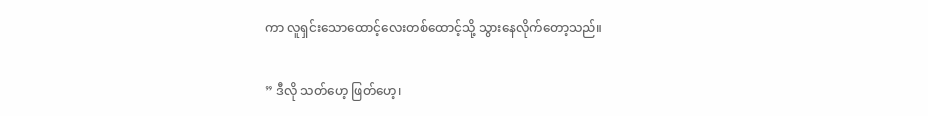ကာ လူရှင်းသောထောင့်လေးတစ်ထောင့်သို့ သွားနေလိုက်တော့သည်။

” ဒီလို သတ်ဟေ့ ဖြတ်ဟေ့၊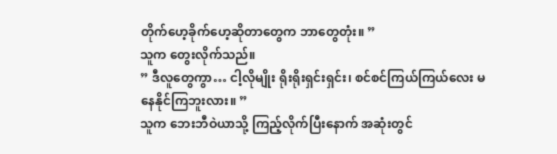တိုက်ဟေ့ခိုက်ဟေ့ဆိုတာတွေက ဘာတွေတုံး။ ”
သူက တွေးလိုက်သည်။
” ဒီလူတွေကွာ… ငါ့လိုမျိုး ရိုးရိုးရှင်းရှင်း၊ စင်စင်ကြယ်ကြယ်လေး မနေနိုင်ကြဘူးလား။ ”
သူက ဘေးဘီဝဲယာသို့ ကြည့်လိုက်ပြီးနောက် အဆုံးတွင်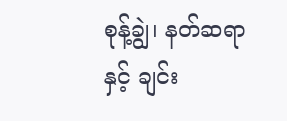စုန့်ချွဲ၊ နတ်ဆရာနှင့် ချင်း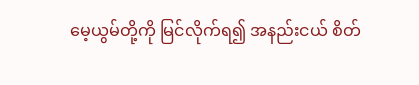မေ့ယွမ်တို့ကို မြင်လိုက်ရ၍ အနည်းငယ် စိတ်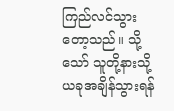ကြည်လင်သွားတော့သည်။ သို့သော် သူတို့နားသို့ ယခုအချိန်သွားရန်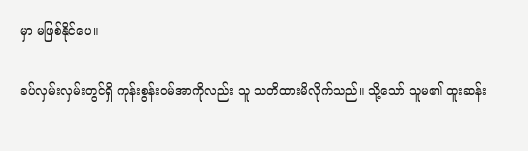မှာ မဖြစ်နိုင်ပေ။

ခပ်လှမ်းလှမ်းတွင်ရှိ ကုန်းစွန်းဝမ်အာကိုလည်း သူ သတိထားမိလိုက်သည်။ သို့သော် သူမ၏ ထူးဆန်း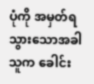ပုံကို အမှတ်ရသွားသောအခါ သူက ခေါင်း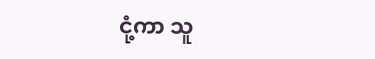ငုံ့ကာ သူ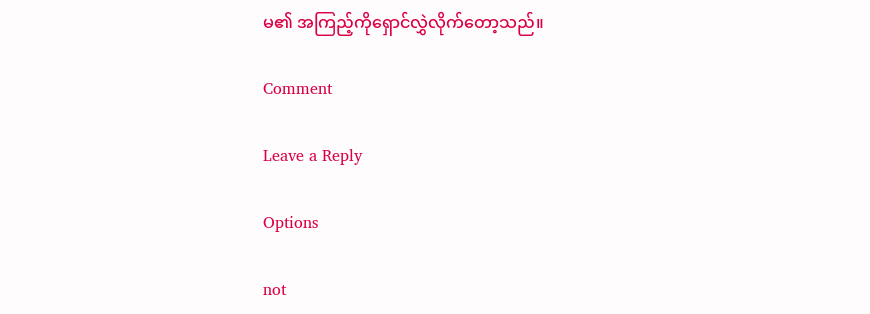မ၏ အကြည့်ကိုရှောင်လွှဲလိုက်တော့သည်။

Comment

Leave a Reply

Options

not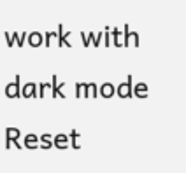work with dark mode
Reset